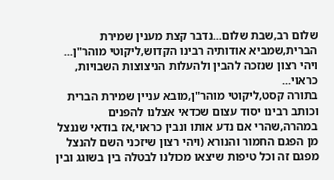שלום רב,שבת שלום...נדבר קצת מענין שמירת הברית,שמביא אודותיה רבינו הקדוש,ליקוטי מוהר"ן...
ויהי רצון שנזכה להבין ולהעלות הניצוצות השבויות, כראוי...
בתורה קסט,ליקוטי מוהר"ן,מובא עניין שמירת הברית וכותב רבינו יסוד עצום שכדאי אצלנו להפנים במהרה,שהרי אם נדע אותו ונבין כראוי,אז בודאי שננצל מן הפגם החמור והנורא (ויהי רצון שיזכני השם להנצל מפגם זה וכל טיפות שיצאו מכולנו לבטלה בין בשוגג ובין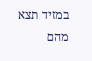במזיד תצא מהם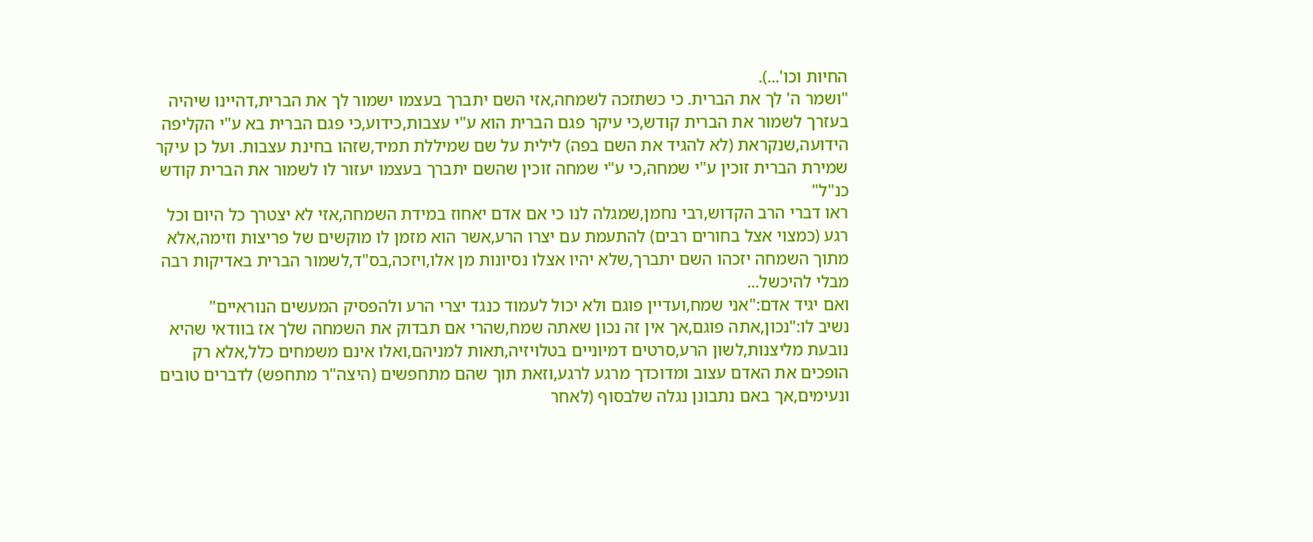החיות וכו'...).
"ושמר ה' לך את הברית. כי כשתזכה לשמחה,אזי השם יתברך בעצמו ישמור לך את הברית,דהיינו שיהיה בעזרך לשמור את הברית קודש,כי עיקר פגם הברית הוא ע"י עצבות,כידוע,כי פגם הברית בא ע"י הקליפה הידועה,שנקראת (לא להגיד את השם בפה) לילית על שם שמיללת תמיד,שזהו בחינת עצבות. ועל כן עיקר שמירת הברית זוכין ע"י שמחה,כי ע"י שמחה זוכין שהשם יתברך בעצמו יעזור לו לשמור את הברית קודש כנ"ל"
ראו דברי הרב הקדוש,רבי נחמן,שמגלה לנו כי אם אדם יאחוז במידת השמחה,אזי לא יצטרך כל היום וכל רגע (כמצוי אצל בחורים רבים) להתעמת עם יצרו הרע,אשר הוא מזמן לו מוקשים של פריצות וזימה,אלא מתוך השמחה יזכהו השם יתברך,שלא יהיו אצלו נסיונות מן אלו,ויזכה,בס"ד,לשמור הברית באדיקות רבה מבלי להיכשל...
ואם יגיד אדם:"אני שמח,ועדיין פוגם ולא יכול לעמוד כנגד יצרי הרע ולהפסיק המעשים הנוראיים"
נשיב לו:"נכון,אתה פוגם,אך אין זה נכון שאתה שמח,שהרי אם תבדוק את השמחה שלך אז בוודאי שהיא נובעת מליצנות,לשון הרע,סרטים דמיוניים בטלויזיה,תאות למניהם,ואלו אינם משמחים כלל,אלא רק הופכים את האדם עצוב ומדוכדך מרגע לרגע,וזאת תוך שהם מתחפשים (היצה"ר מתחפש) לדברים טובים ונעימים,אך באם נתבונן נגלה שלבסוף (לאחר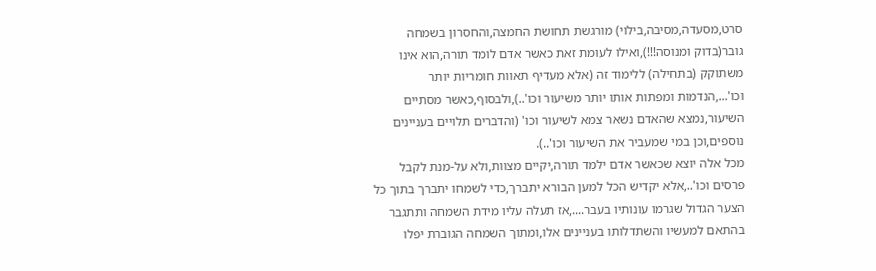סרט,מסעדה,מסיבה,בילוי) מורגשת תחושת החמצה,והחסרון בשמחה גובר(בדוק ומנוסה!!!),ואילו לעומת זאת כאשר אדם לומד תורה,הוא אינו משתוקק (בתחילה) ללימוד זה (אלא מעדיף תאוות חומריות יותר וכו'...,הנדמות ומפתות אותו יותר משיעור וכו'..),ולבסוף,כאשר מסתיים השיעור,נמצא שהאדם נשאר צמא לשיעור וכו' (והדברים תלויים בעניינים נוספים,וכן במי שמעביר את השיעור וכו'..).
מכל אלה יוצא שכאשר אדם ילמד תורה,יקיים מצוות,ולא על-מנת לקבל פרסים וכו'..,אלא יקדיש הכל למען הבורא יתברך,כדי לשמחו יתברך בתוך כל הצער הגדול שגרמו עונותיו בעבר....,אז תעלה עליו מידת השמחה ותתגבר בהתאם למעשיו והשתדלותו בעניינים אלו,ומתוך השמחה הגוברת יפלו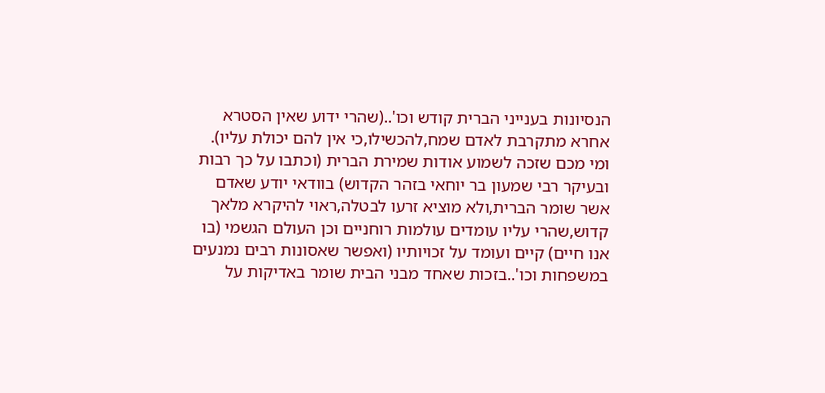הנסיונות בענייני הברית קודש וכו'..(שהרי ידוע שאין הסטרא אחרא מתקרבת לאדם שמח,להכשילו,כי אין להם יכולת עליו).
ומי מכם שזכה לשמוע אודות שמירת הברית (וכתבו על כך רבות ובעיקר רבי שמעון בר יוחאי בזהר הקדוש) בוודאי יודע שאדם אשר שומר הברית,ולא מוציא זרעו לבטלה,ראוי להיקרא מלאך קדוש,שהרי עליו עומדים עולמות רוחניים וכן העולם הגשמי (בו אנו חיים) קיים ועומד על זכויותיו (ואפשר שאסונות רבים נמנעים במשפחות וכו'..בזכות שאחד מבני הבית שומר באדיקות על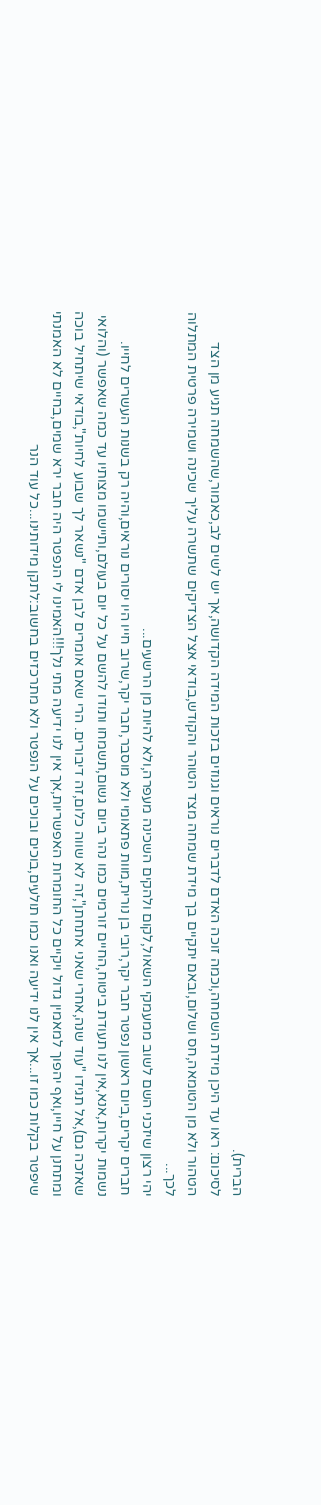הברית).
לסיכום: ראו עד היכן מידת השמחה,וכמה זוכה האדם לדברים נוראים וגנוזים בזכות המידה הקדושה,אך יש לשים לב,כאמור,שהשמחה תגיע מן הצד הטהור ולא מן הטומאה,חס ושלום,ובאם יתקיים בך מידת שמחה מצד הטוהר והקודש,בודאי אצל הצדיקים שתשרה עליך שכינה ושמירה פרטית המתלוה לכך...
יהי רצון שיזכני השם לשוב ממעמקי השאול,לקום ולהקים השכינה מעפרה,ולא להיות מן הרשעים...
חברים יקרים,ביום ראשון נפטר חבר יקר,רובי בן נורית,מוות פתאומי ולא מוסבר,חבר יקר,שרוב חייו היו יסורים נוראים,והיה רק בשנות העשרים לחייו.
נשמות יקרות,אנא,אין לנו תעודת ביטוח,החיים זורמים כמו נהר ביום גשום,תשמחו ותודו להשם על כל יום בעולם,ותיישמו מצותיו עד כמה שאפשר (והלואי שאזכה גם),אל תגידו "עוד שנה,אחרי שאני אתחתן",זה לא שווה כלום,זה דיבורים. הרי שאם אומרים לבן אדם "נשאר לך שבוע לחיות",בודאי שיתחיל בוכה ומתחנן על חייו,ואף יהפוך למאמין גדול ויקיים כל החומרות האפשריות,אך אין לנו ידיעה מתי נלך!!!האמינו לי הנפטר היה חבר ירא שמים,בחיים לא האמנתי שיפטר בקלות כמו זו...אך אין לנו ידיעה ואנו כמו תולעים,בוכים ובוכים על הנפטר ולא מתרכזים בחשוב:לתקן מידותינו...כל עוד הנר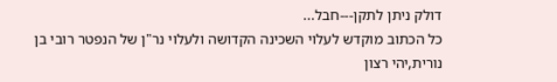דולק ניתן לתקן---חבל...
כל הכתוב מוקדש לעלוי השכינה הקדושה ולעלוי נר"ן של הנפטר רובי בן נורית,יהי רצון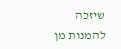שיזכה להמנות מן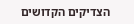הצדיקים הקדושים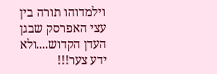וילמדוהו תורה בין עצי האפרסק שבגן העדן הקדוש....ולא ידע צער!!!